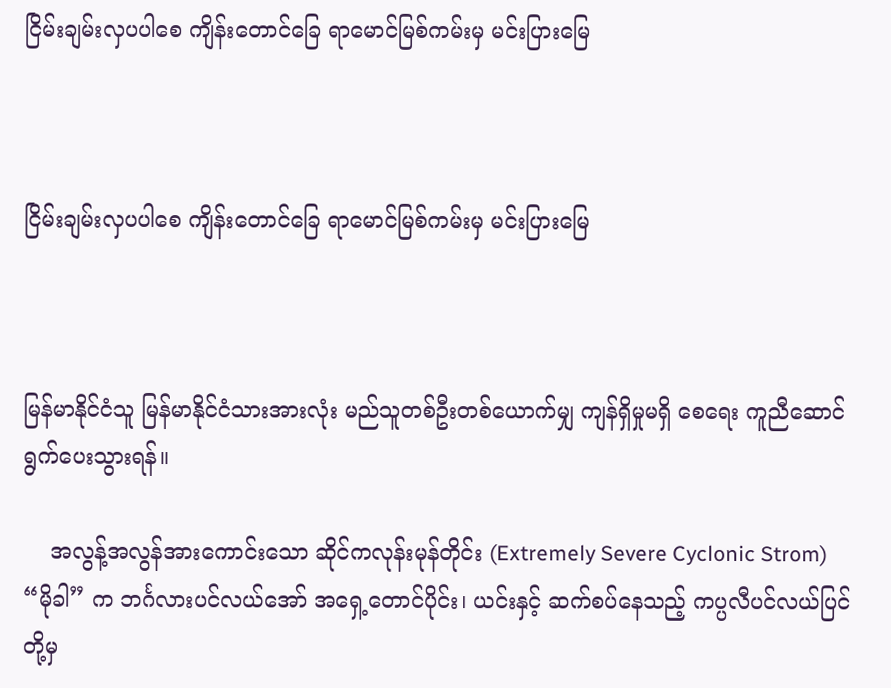ငြိမ်းချမ်းလှပပါစေ ကျိန်းတောင်ခြေ ရာမောင်မြစ်ကမ်းမှ မင်းပြားမြေ



ငြိမ်းချမ်းလှပပါစေ ကျိန်းတောင်ခြေ ရာမောင်မြစ်ကမ်းမှ မင်းပြားမြေ



မြန်မာနိုင်ငံသူ မြန်မာနိုင်ငံသားအားလုံး မည်သူတစ်ဦးတစ်ယောက်မျှ ကျန်ရှိမှုမရှိ စေရေး ကူညီဆောင်ရွက်ပေးသွားရန်။

    အလွန့်အလွန်အားကောင်းသော ဆိုင်ကလုန်းမုန်တိုင်း (Extremely Severe Cyclonic Strom) “မိုခါ” က ဘင်္ဂလားပင်လယ်အော် အရှေ့တောင်ပိုင်း၊ ယင်းနှင့် ဆက်စပ်နေသည့် ကပ္ပလီပင်လယ်ပြင်တို့မှ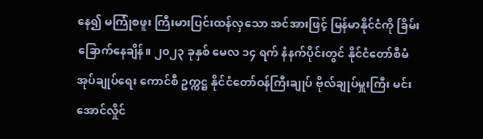နေ၍ မကြုံစဖူး ကြီးမားပြင်းထန်လှသော အင်အားဖြင့် မြန်မာနိုင်ငံကို ခြိမ်းခြောက်နေချိန်။ ၂၀၂၃ ခုနှစ် မေလ ၁၄ ရက် နံနက်ပိုင်းတွင် နိုင်ငံတော်စီမံအုပ်ချုပ်ရေး ကောင်စီ ဥက္ကဋ္ဌ နိုင်ငံတော်ဝန်ကြီးချုပ် ဗိုလ်ချုပ်မှူးကြီး မင်းအောင်လှိုင်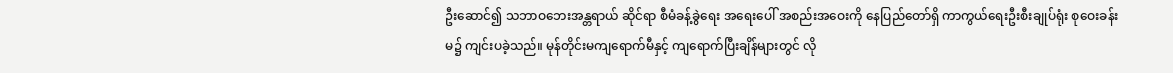ဦးဆောင်၍ သဘာဝဘေးအန္တရာယ် ဆိုင်ရာ စီမံခန့်ခွဲရေး အရေးပေါ် အစည်းအဝေးကို နေပြည်တော်ရှိ ကာကွယ်ရေးဦးစီးချုပ်ရုံး စုဝေးခန်းမ၌ ကျင်းပခဲ့သည်။ မုန်တိုင်းမကျရောက်မီနှင့် ကျရောက်ပြီးချိန်များတွင် လို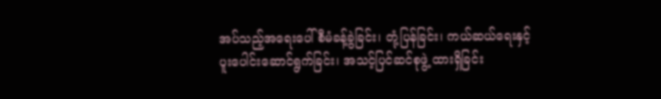အပ်သည့်အရေးပေါ် စီမံခန့်ခွဲခြင်း၊ တုံ့ပြန်ခြင်း၊ ကယ်ဆယ်ရေးနှင့် ပူးပေါင်းဆောင်ရွက်ခြင်း၊ အသင့်ပြင်ဆင်စုဖွဲ့ ထားရှိခြင်း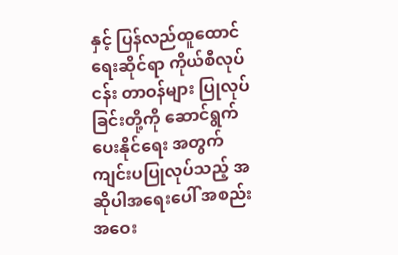နှင့် ပြန်လည်ထူထောင်ရေးဆိုင်ရာ ကိုယ်စီလုပ်ငန်း တာဝန်များ ပြုလုပ်ခြင်းတို့ကို ဆောင်ရွက်ပေးနိုင်ရေး အတွက် ကျင်းပပြုလုပ်သည့် အဆိုပါအရေးပေါ် အစည်းအဝေး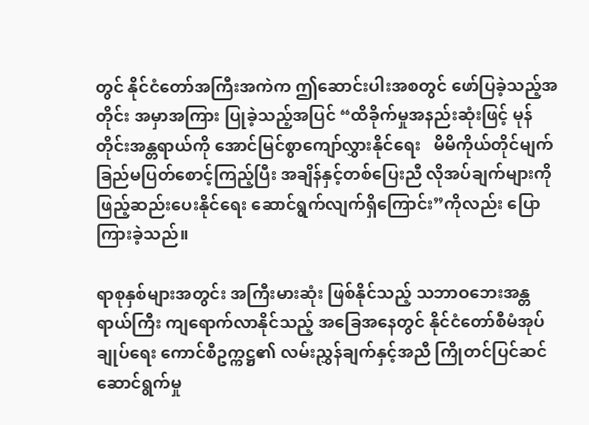တွင် နိုင်ငံတော်အကြီးအကဲက ဤဆောင်းပါးအစတွင် ဖော်ပြခဲ့သည့်အတိုင်း အမှာအကြား ပြုခဲ့သည့်အပြင် “ထိခိုက်မှုအနည်းဆုံးဖြင့် မုန်တိုင်းအန္တရာယ်ကို အောင်မြင်စွာကျော်လွှားနိုင်ရေး   မိမိကိုယ်တိုင်မျက်ခြည်မပြတ်စောင့်ကြည့်ပြီး အချိန်နှင့်တစ်ပြေးညီ လိုအပ်ချက်များကို ဖြည့်ဆည်းပေးနိုင်ရေး ဆောင်ရွက်လျက်ရှိကြောင်း”ကိုလည်း ပြောကြားခဲ့သည်။

ရာစုနှစ်များအတွင်း အကြီးမားဆုံး ဖြစ်နိုင်သည့် သဘာဝဘေးအန္တရာယ်ကြီး ကျရောက်လာနိုင်သည့် အခြေအနေတွင် နိုင်ငံတော်စီမံအုပ်ချုပ်ရေး ကောင်စီဥက္ကဋ္ဌ၏ လမ်းညွှန်ချက်နှင့်အညီ ကြိုတင်ပြင်ဆင် ဆောင်ရွက်မှု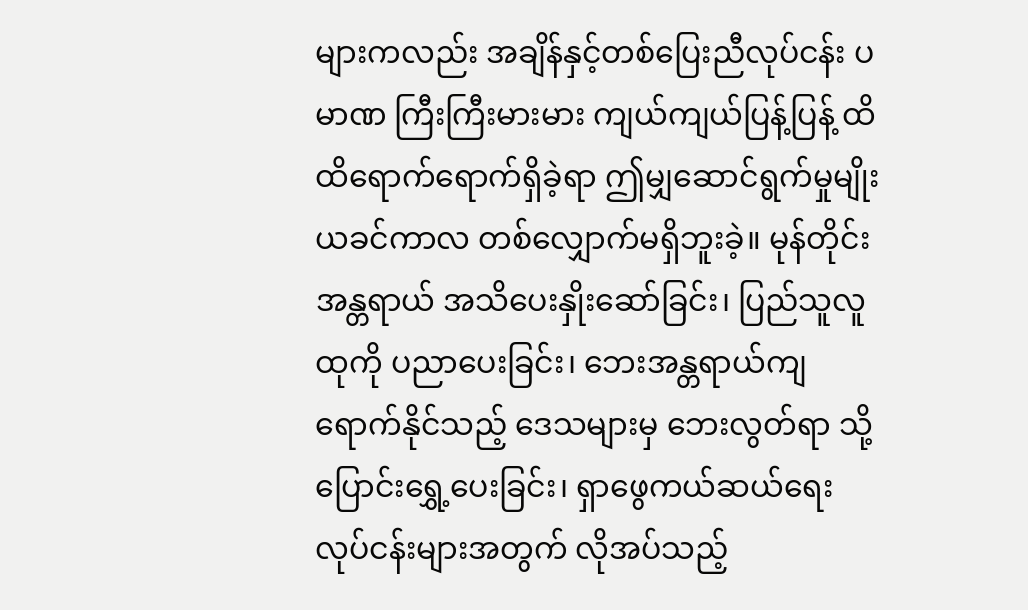များကလည်း အချိန်နှင့်တစ်ပြေးညီလုပ်ငန်း ပမာဏ ကြီးကြီးမားမား ကျယ်ကျယ်ပြန့်ပြန့် ထိထိရောက်ရောက်ရှိခဲ့ရာ ဤမျှဆောင်ရွက်မှုမျိုး ယခင်ကာလ တစ်လျှောက်မရှိဘူးခဲ့။ မုန်တိုင်းအန္တရာယ် အသိပေးနှိုးဆော်ခြင်း၊ ပြည်သူလူထုကို ပညာပေးခြင်း၊ ဘေးအန္တရာယ်ကျရောက်နိုင်သည့် ဒေသများမှ ဘေးလွတ်ရာ သို့ပြောင်းရွှေ့ပေးခြင်း၊ ရှာဖွေကယ်ဆယ်ရေး လုပ်ငန်းများအတွက် လိုအပ်သည့်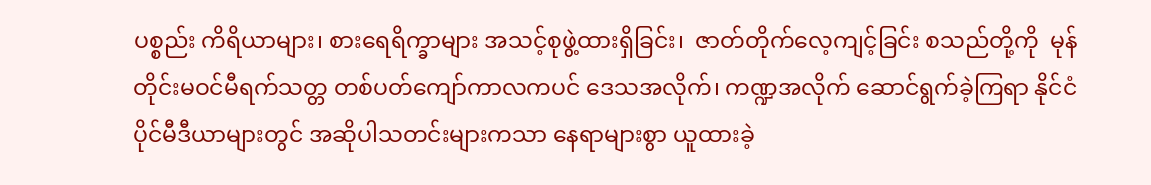ပစ္စည်း ကိရိယာများ၊ စားရေရိက္ခာများ အသင့်စုဖွဲ့ထားရှိခြင်း၊  ဇာတ်တိုက်လေ့ကျင့်ခြင်း စသည်တို့ကို  မုန်တိုင်းမဝင်မီရက်သတ္တ တစ်ပတ်ကျော်ကာလကပင် ဒေသအလိုက်၊ ကဏ္ဍအလိုက် ဆောင်ရွက်ခဲ့ကြရာ နိုင်ငံပိုင်မီဒီယာများတွင် အဆိုပါသတင်းများကသာ နေရာများစွာ ယူထားခဲ့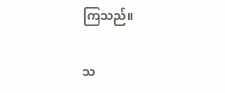ကြသည်။

သ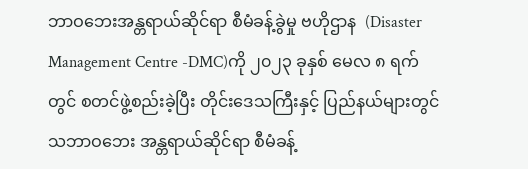ဘာဝဘေးအန္တရာယ်ဆိုင်ရာ စီမံခန့်ခွဲမှု ဗဟိုဌာန  (Disaster Management Centre -DMC)ကို ၂၀၂၃ ခုနှစ် မေလ ၈ ရက်တွင် စတင်ဖွဲ့စည်းခဲ့ပြီး တိုင်းဒေသကြီးနှင့် ပြည်နယ်များတွင် သဘာဝဘေး အန္တရာယ်ဆိုင်ရာ စီမံခန့်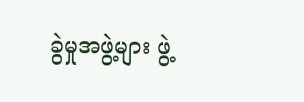ခွဲမှုအဖွဲ့များ ဖွဲ့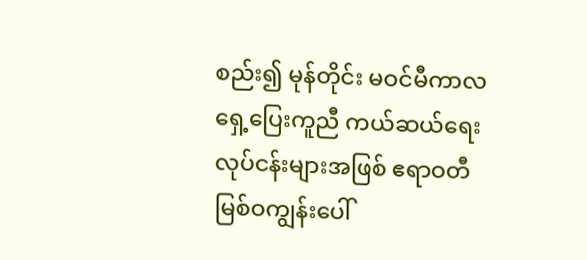စည်း၍ မုန်တိုင်း မဝင်မီကာလ ရှေ့ပြေးကူညီ ကယ်ဆယ်ရေး လုပ်ငန်းများအဖြစ် ဧရာဝတီမြစ်ဝကျွန်းပေါ်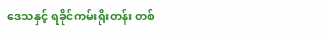ဒေသနှင့် ရခိုင်ကမ်းရိုးတန်း တစ်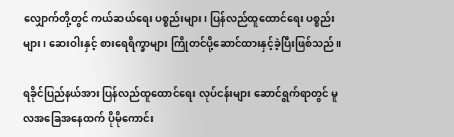လျှောက်တို့တွင် ကယ်ဆယ်ရေး ပစ္စည်းများ၊ ပြန်လည်ထူထောင်ရေး ပစ္စည်းများ၊ ဆေးဝါးနှင့် စားရေရိက္ခာများ ကြိုတင်ပို့ဆောင်ထားနှင့်ခဲ့ပြီးဖြစ်သည်။

ရခိုင်ပြည်နယ်အား ပြန်လည်ထူထောင်ရေး လုပ်ငန်းများ ဆောင်ရွက်ရာတွင် မူလအခြေအနေထက် ပိုမိုကောင်း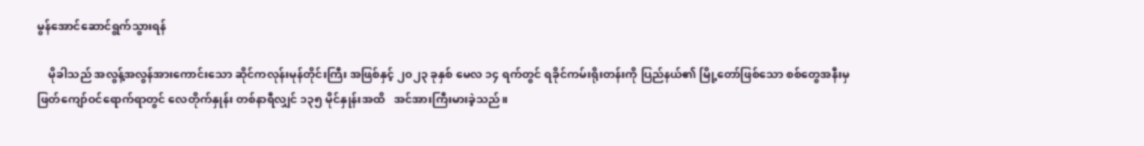မွန်အောင်ဆောင်ရွက်သွားရန်

    မိုခါသည် အလွန့်အလွန်အားကောင်းသော ဆိုင်ကလုန်းမုန်တိုင်းကြီး အဖြစ်နှင့် ၂၀၂၃ ခုနှစ် မေလ ၁၄ ရက်တွင် ရခိုင်ကမ်းရိုးတန်းကို ပြည်နယ်၏ မြို့တော်ဖြစ်သော စစ်တွေအနီးမှ ဖြတ်ကျော်ဝင်ရောက်ရာတွင် လေတိုက်နှုန်း တစ်နာရီလျှင် ၁၃၅ မိုင်နှုန်းအထိ   အင်အားကြီးမားခဲ့သည်။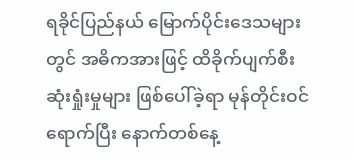ရခိုင်ပြည်နယ် မြောက်ပိုင်းဒေသများတွင် အဓိကအားဖြင့် ထိခိုက်ပျက်စီး ဆုံးရှုံးမှုများ ဖြစ်ပေါ်ခဲ့ရာ မုန်တိုင်းဝင်ရောက်ပြီး နောက်တစ်နေ့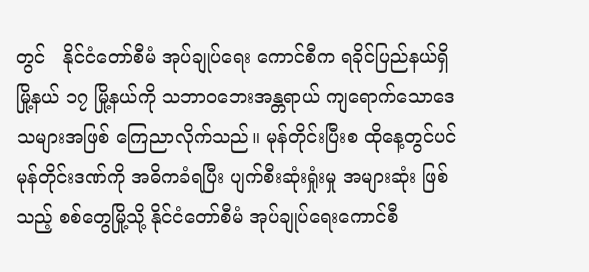တွင်   နိုင်ငံတော်စီမံ အုပ်ချုပ်ရေး ကောင်စီက ရခိုင်ပြည်နယ်ရှိ မြို့နယ် ၁၇ မြို့နယ်ကို သဘာဝဘေးအန္တရာယ် ကျရောက်သောဒေသများအဖြစ် ကြေညာလိုက်သည်။ မုန်တိုင်းပြီးစ ထိုနေ့တွင်ပင် မုန်တိုင်းဒဏ်ကို အဓိကခံရပြီး ပျက်စီးဆုံးရှုံးမှု အများဆုံး ဖြစ်သည့် စစ်တွေမြို့သို့ နိုင်ငံတော်စီမံ အုပ်ချုပ်ရေးကောင်စီ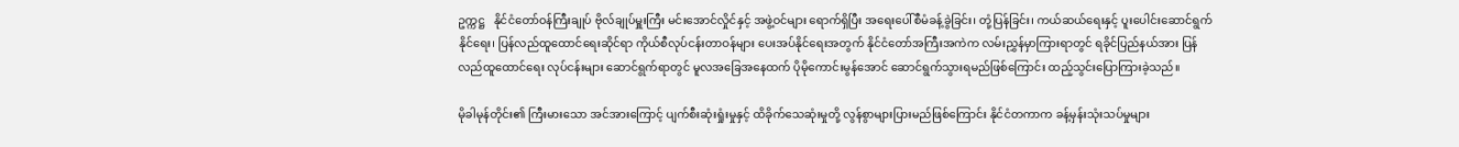ဥက္ကဋ္ဌ   နိုင်ငံတော်ဝန်ကြီးချုပ် ဗိုလ်ချုပ်မှူးကြီး မင်းအောင်လှိုင်နှင့် အဖွဲ့ဝင်များ ရောက်ရှိပြီး အရေးပေါ်စီမံခန့်ခွဲခြင်း၊ တုံ့ပြန်ခြင်း၊ ကယ်ဆယ်ရေးနှင့် ပူးပေါင်းဆောင်ရွက်နိုင်ရေး၊ ပြန်လည်ထူထောင်ရေးဆိုင်ရာ ကိုယ်စီလုပ်ငန်းတာဝန်များ ပေးအပ်နိုင်ရေးအတွက် နိုင်ငံတော်အကြီးအကဲက လမ်းညွှန်မှာကြားရာတွင် ရခိုင်ပြည်နယ်အား ပြန်လည်ထူထောင်ရေး လုပ်ငန်းများ ဆောင်ရွက်ရာတွင် မူလအခြေအနေထက် ပိုမိုကောင်းမွန်အောင် ဆောင်ရွက်သွားရမည်ဖြစ်ကြောင်း ထည့်သွင်းပြောကြားခဲ့သည်။

မိုခါမုန်တိုင်း၏ ကြီးမားသော အင်အားကြောင့် ပျက်စီးဆုံးရှုံးမှုနှင့် ထိခိုက်သေဆုံးမှုတို့ လွန်စွာများပြားမည်ဖြစ်ကြောင်း နိုင်ငံတကာက ခန့်မှန်းသုံးသပ်မှုများ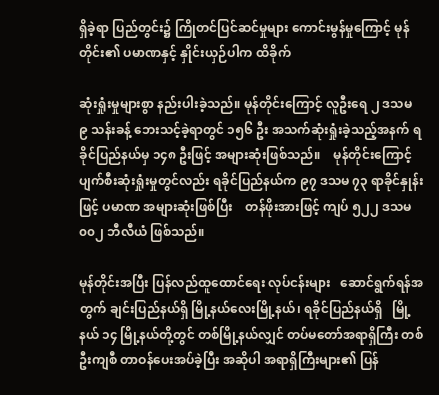ရှိခဲ့ရာ ပြည်တွင်း၌ ကြိုတင်ပြင်ဆင်မှုများ ကောင်းမွန်မှုကြောင့် မုန်တိုင်း၏ ပမာဏနှင့် နှိုင်းယှဉ်ပါက ထိခိုက်

ဆုံးရှုံးမှုများစွာ နည်းပါးခဲ့သည်။ မုန်တိုင်းကြောင့် လူဦးရေ ၂ ဒသမ ၉ သန်းခန့် ဘေးသင့်ခဲ့ရာတွင် ၁၅၆ ဦး အသက်ဆုံးရှုံးခဲ့သည့်အနက် ရခိုင်ပြည်နယ်မှ ၁၄၈ ဦးဖြင့် အများဆုံးဖြစ်သည်။    မုန်တိုင်းကြောင့် ပျက်စီးဆုံးရှုံးမှုတွင်လည်း ရခိုင်ပြည်နယ်က ၉၇ ဒသမ ၇၃ ရာခိုင်နှုန်းဖြင့် ပမာဏ အများဆုံးဖြစ်ပြီး    တန်ဖိုးအားဖြင့် ကျပ် ၅၂၂ ဒသမ ၀၀၂ ဘီလီယံ ဖြစ်သည်။

မုန်တိုင်းအပြီး ပြန်လည်ထူထောင်ရေး လုပ်ငန်းများ   ဆောင်ရွက်ရန်အတွက် ချင်းပြည်နယ်ရှိ မြို့နယ်လေးမြို့နယ်၊ ရခိုင်ပြည်နယ်ရှိ   မြို့နယ် ၁၄ မြို့နယ်တို့တွင် တစ်မြို့နယ်လျှင် တပ်မတော်အရာရှိကြီး တစ်ဦးကျစီ တာဝန်ပေးအပ်ခဲ့ပြီး အဆိုပါ အရာရှိကြီးများ၏ ပြန်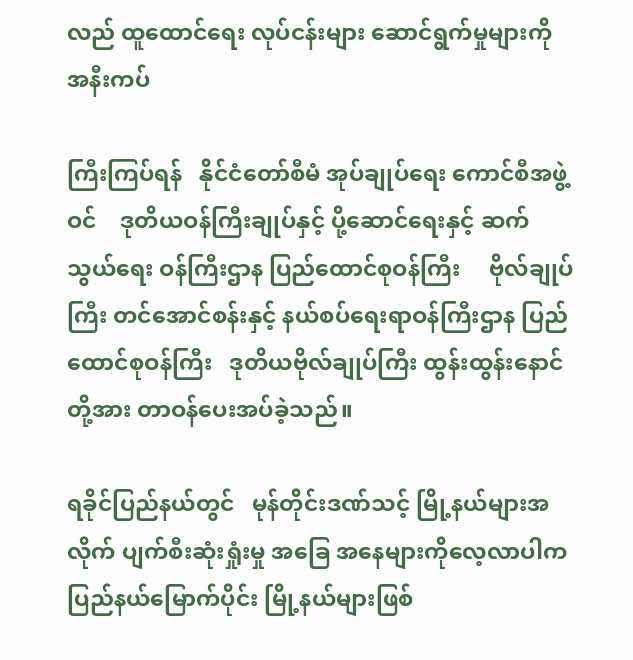လည် ထူထောင်ရေး လုပ်ငန်းများ ဆောင်ရွက်မှုများကို အနီးကပ်

ကြီးကြပ်ရန်   နိုင်ငံတော်စီမံ အုပ်ချုပ်ရေး ကောင်စီအဖွဲ့ဝင်    ဒုတိယဝန်ကြီးချုပ်နှင့် ပို့ဆောင်ရေးနှင့် ဆက်သွယ်ရေး ဝန်ကြီးဌာန ပြည်ထောင်စုဝန်ကြီး     ဗိုလ်ချုပ်ကြီး တင်အောင်စန်းနှင့် နယ်စပ်ရေးရာဝန်ကြီးဌာန ပြည်ထောင်စုဝန်ကြီး   ဒုတိယဗိုလ်ချုပ်ကြီး ထွန်းထွန်းနောင်တို့အား တာဝန်ပေးအပ်ခဲ့သည်။

ရခိုင်ပြည်နယ်တွင်   မုန်တိုင်းဒဏ်သင့် မြို့နယ်များအလိုက် ပျက်စီးဆုံးရှုံးမှု အခြေ အနေများကိုလေ့လာပါက ပြည်နယ်မြောက်ပိုင်း မြို့နယ်များဖြစ်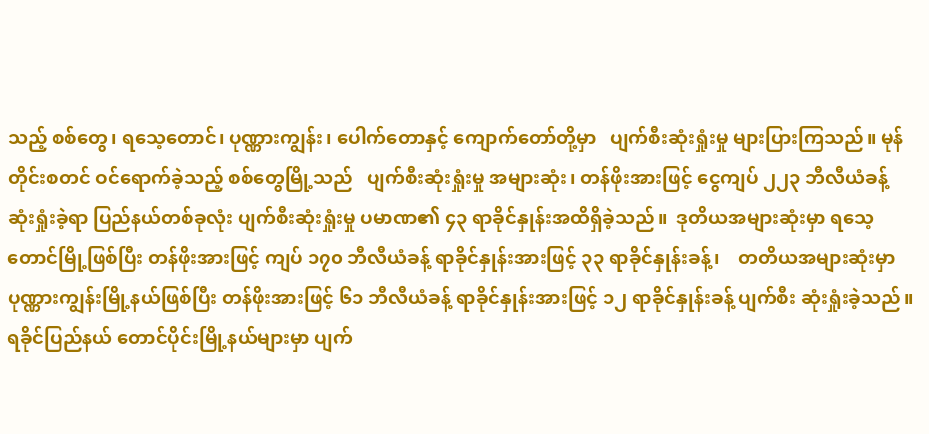သည့် စစ်တွေ၊ ရသေ့တောင်၊ ပုဏ္ဏားကျွန်း၊ ပေါက်တောနှင့် ကျောက်တော်တို့မှာ   ပျက်စီးဆုံးရှုံးမှု များပြားကြသည်။ မုန်တိုင်းစတင် ဝင်ရောက်ခဲ့သည့် စစ်တွေမြို့သည်   ပျက်စီးဆုံးရှုံးမှု အများဆုံး၊ တန်ဖိုးအားဖြင့် ငွေကျပ် ၂၂၃ ဘီလီယံခန့် ဆုံးရှုံးခဲ့ရာ ပြည်နယ်တစ်ခုလုံး ပျက်စီးဆုံးရှုံးမှု ပမာဏ၏ ၄၃ ရာခိုင်နှုန်းအထိရှိခဲ့သည်။  ဒုတိယအများဆုံးမှာ ရသေ့တောင်မြို့ဖြစ်ပြီး တန်ဖိုးအားဖြင့် ကျပ် ၁၇၀ ဘီလီယံခန့် ရာခိုင်နှုန်းအားဖြင့် ၃၃ ရာခိုင်နှုန်းခန့်၊    တတိယအများဆုံးမှာ   ပုဏ္ဏားကျွန်းမြို့နယ်ဖြစ်ပြီး တန်ဖိုးအားဖြင့် ၆၁ ဘီလီယံခန့် ရာခိုင်နှုန်းအားဖြင့် ၁၂ ရာခိုင်နှုန်းခန့် ပျက်စီး ဆုံးရှုံးခဲ့သည်။ ရခိုင်ပြည်နယ် တောင်ပိုင်းမြို့နယ်များမှာ ပျက်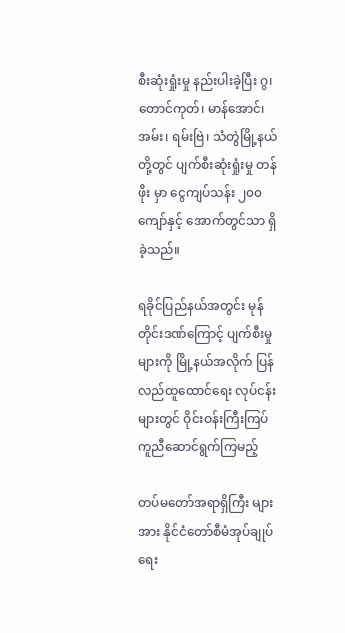စီးဆုံးရှုံးမှု နည်းပါးခဲ့ပြီး ဂွ၊ တောင်ကုတ်၊ မာန်အောင်၊ အမ်း၊ ရမ်းဗြဲ၊ သံတွဲမြို့နယ်တို့တွင် ပျက်စီးဆုံးရှုံးမှု တန်ဖိုး မှာ ငွေကျပ်သန်း ၂၀၀ ကျော်နှင့် အောက်တွင်သာ ရှိခဲ့သည်။

ရခိုင်ပြည်နယ်အတွင်း မုန်တိုင်းဒဏ်ကြောင့် ပျက်စီးမှုများကို မြို့နယ်အလိုက် ပြန်လည်ထူထောင်ရေး လုပ်ငန်းများတွင် ဝိုင်းဝန်းကြီးကြပ် ကူညီဆောင်ရွက်ကြမည့်

တပ်မတော်အရာရှိကြီး များအား နိုင်ငံတော်စီမံအုပ်ချုပ်ရေး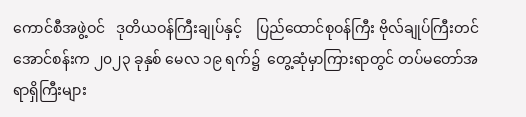ကောင်စီအဖွဲ့ဝင်   ဒုတိယဝန်ကြီးချုပ်နှင့်    ပြည်ထောင်စုဝန်ကြီး ဗိုလ်ချုပ်ကြီးတင်အောင်စန်းက ၂၀၂၃ ခုနှစ် မေလ ၁၉ ရက်၌  တွေ့ဆုံမှာကြားရာတွင် တပ်မတော်အရာရှိကြီးများ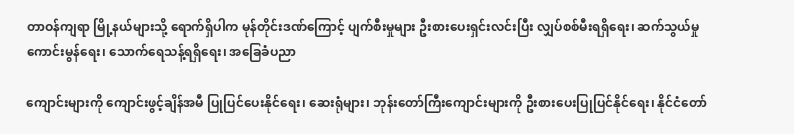တာဝန်ကျရာ မြို့နယ်များသို့ ရောက်ရှိပါက မုန်တိုင်းဒဏ်ကြောင့် ပျက်စီးမှုများ ဦးစားပေးရှင်းလင်းပြီး လျှပ်စစ်မီးရရှိရေး၊ ဆက်သွယ်မှု ကောင်းမွန်ရေး၊ သောက်ရေသန့်ရရှိရေး၊ အခြေခံပညာ

ကျောင်းများကို ကျောင်းဖွင့်ချိန်အမီ ပြုပြင်ပေးနိုင်ရေး၊ ဆေးရုံများ၊ ဘုန်းတော်ကြီးကျောင်းများကို ဦးစားပေးပြုပြင်နိုင်ရေး၊ နိုင်ငံတော်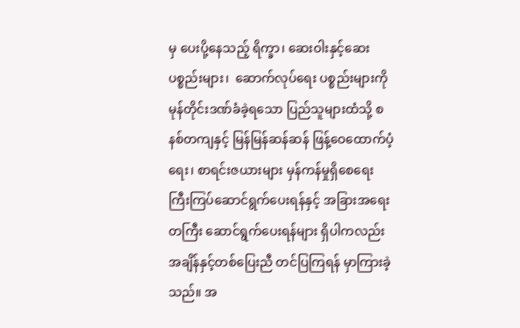မှ ပေးပို့နေသည့် ရိက္ခာ၊ ဆေးဝါးနှင့်ဆေးပစ္စည်းများ၊  ဆောက်လုပ်ရေး ပစ္စည်းများကို မုန်တိုင်းဒဏ်ခံခဲ့ရသော ပြည်သူများထံသို့ စနစ်တကျနှင့် မြန်မြန်ဆန်ဆန် ဖြန့်ဝေထောက်ပံ့ရေး၊ စာရင်းဇယားများ မှန်ကန်မှုရှိစေရေး ကြီးကြပ်ဆောင်ရွက်ပေးရန်နှင့် အခြားအရေးတကြီး ဆောင်ရွက်ပေးရန်များ ရှိပါကလည်း အချိန်နှင့်တစ်ပြေးညီ တင်ပြကြရန် မှာကြားခဲ့သည်။ အ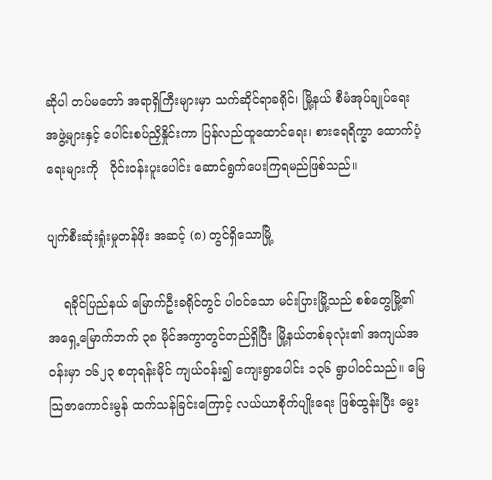ဆိုပါ တပ်မတော် အရာရှိကြီးများမှာ သက်ဆိုင်ရာခရိုင်၊ မြို့နယ် စီမံအုပ်ချုပ်ရေး အဖွဲ့များနှင့် ပေါင်းစပ်ညှိနှိုင်းကာ ပြန်လည်ထူထောင်ရေး၊ စားရေရိက္ခာ ထောက်ပံ့ရေးများကို   ဝိုင်းဝန်းပူးပေါင်း ဆောင်ရွက်ပေးကြရမည်ဖြစ်သည်။

ပျက်စီးဆုံးရှုံးမှုတန်ဖိုး အဆင့် (၈) တွင်ရှိသောမြို့

    ရခိုင်ပြည်နယ် မြောက်ဦးခရိုင်တွင် ပါဝင်သော မင်းပြားမြို့သည် စစ်တွေမြို့၏ အရှေ့မြောက်ဘက် ၃၈ မိုင်အကွာတွင်တည်ရှိပြီး မြို့နယ်တစ်ခုလုံး၏ အကျယ်အဝန်းမှာ ၁၆၂၃ စတုရန်းမိုင် ကျယ်ဝန်း၍ ကျေးရွာပေါင်း ၁၃၆ ရွာပါဝင်သည်။ မြေသြဇာကောင်းမွန် ထက်သန်ခြင်းကြောင့် လယ်ယာစိုက်ပျိုးရေး ဖြစ်ထွန်းပြီး မွေး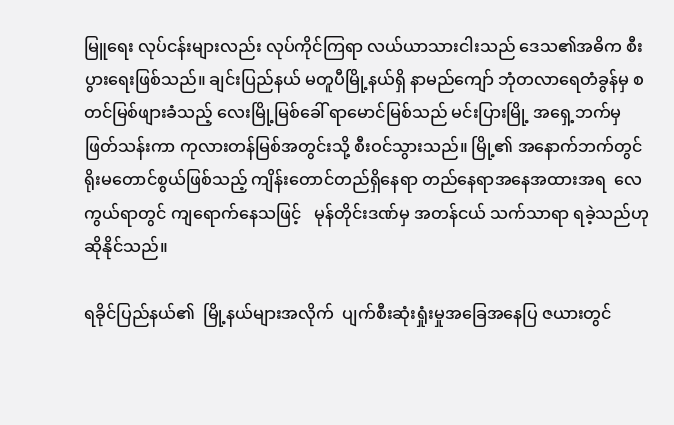မြူရေး လုပ်ငန်းများလည်း လုပ်ကိုင်ကြရာ လယ်ယာသားငါးသည် ဒေသ၏အဓိက စီးပွားရေးဖြစ်သည်။ ချင်းပြည်နယ် မတူပီမြို့နယ်ရှိ နာမည်ကျော် ဘုံတလာရေတံခွန်မှ စတင်မြစ်ဖျားခံသည့် လေးမြို့မြစ်ခေါ် ရာမောင်မြစ်သည် မင်းပြားမြို့ အရှေ့ဘက်မှဖြတ်သန်းကာ ကုလားတန်မြစ်အတွင်းသို့ စီးဝင်သွားသည်။ မြို့၏ အနောက်ဘက်တွင်   ရိုးမတောင်စွယ်ဖြစ်သည့် ကျိန်းတောင်တည်ရှိနေရာ တည်နေရာအနေအထားအရ  လေကွယ်ရာတွင် ကျရောက်နေသဖြင့်   မုန်တိုင်းဒဏ်မှ အတန်ငယ် သက်သာရာ ရခဲ့သည်ဟုဆိုနိုင်သည်။

ရခိုင်ပြည်နယ်၏  မြို့နယ်များအလိုက်  ပျက်စီးဆုံးရှုံးမှုအခြေအနေပြ ဇယားတွင်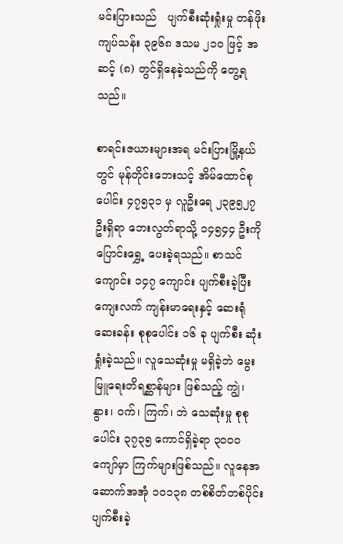မင်းပြားသည်   ပျက်စီးဆုံးရှုံးမှု တန်ဖိုး ကျပ်သန်း ၃၉၆၈ ဒသမ ၂၁၀ ဖြင့် အဆင့် (၈) တွင်ရှိနေခဲ့သည်ကို တွေ့ရသည်။

စာရင်းဇယားများအရ မင်းပြားမြို့နယ်တွင် မုန်တိုင်းဘေးသင့် အိမ်ထောင်စုပေါင်း ၄၇၅၃၁ မှ လူဦးရေ ၂၃၉၅၂၇ ဦးရှိရာ ဘေးလွတ်ရာသို့ ၁၄၅၄၄ ဦးကို ပြောင်းရွှေ့ ပေးခဲ့ရသည်။ စာသင်ကျောင်း ၁၄၇ ကျောင်း ပျက်စီးခဲ့ပြီး ကျေးလက် ကျန်းမာရေးနှင့် ဆေးရုံဆေးခန်း စုစုပေါင်း ၁၆ ခု ပျက်စီး ဆုံးရှုံးခဲ့သည်။ လူသေဆုံးမှု မရှိခဲ့ဘဲ မွေးမြူရေးတိရစ္ဆာန်များ ဖြစ်သည့် ကျွဲ၊ နွား၊ ဝက်၊ ကြက်၊ ဘဲ သေဆုံးမှု စုစုပေါင်း ၃၇၃၅ ကောင်ရှိခဲ့ရာ ၃၀၀၀ ကျော်မှာ ကြက်များဖြစ်သည်။ လူနေအဆောက်အအုံ ၁၀၁၃၈ တစ်စိတ်တစ်ပိုင်း ပျက်စီးခဲ့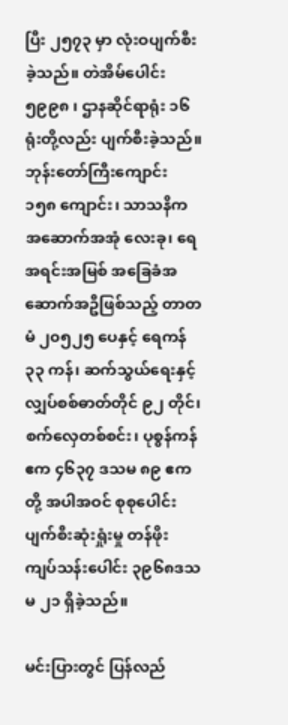ပြီး ၂၅၇၃ မှာ လုံးဝပျက်စီးခဲ့သည်။ တဲအိမ်ပေါင်း ၅၉၉၈ ၊ ဌာနဆိုင်ရာရုံး ၁၆ ရုံးတို့လည်း ပျက်စီးခဲ့သည်။   ဘုန်းတော်ကြီးကျောင်း   ၁၅၈ ကျောင်း၊ သာသနိက အဆောက်အအုံ လေးခု၊ ရေအရင်းအမြစ် အခြေခံအဆောက်အဦဖြစ်သည့် တာတမံ ၂၀၅၂၅ ပေနှင့် ရေကန် ၃၃ ကန်၊ ဆက်သွယ်ရေးနှင့် လျှပ်စစ်ဓာတ်တိုင် ၉၂ တိုင်၊ စက်လှေတစ်စင်း၊ ပုစွန်ကန်ဧက ၄၆၃၇ ဒသမ ၈၉ ဧကတို့ အပါအဝင် စုစုပေါင်း ပျက်စီးဆုံးရှုံးမှု တန်ဖိုး ကျပ်သန်းပေါင်း ၃၉၆၈ဒသမ ၂၁ ရှိခဲ့သည်။

မင်းပြားတွင် ပြန်လည်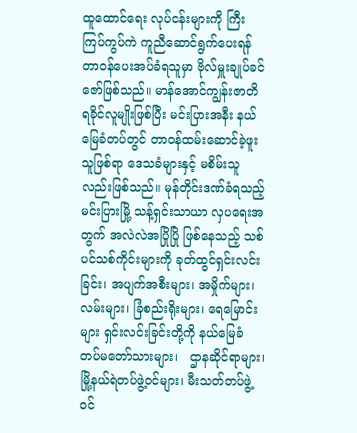ထူထောင်ရေး လုပ်ငန်းများကို ကြီးကြပ်ကွပ်ကဲ ကူညီဆောင်ရွက်ပေးရန်   တာဝန်ပေးအပ်ခံရသူမှာ ဗိုလ်မှူးချုပ်ခင်ဇော်ဖြစ်သည်။ မာန်အောင်ကျွန်းဇာတိ ရခိုင်လူမျိုးဖြစ်ပြီး မင်းပြားအနီး နယ်မြေခံတပ်တွင် တာဝန်ထမ်းဆောင်ခဲ့ဖူးသူဖြစ်ရာ ဒေသခံများနှင့် မစိမ်းသူလည်းဖြစ်သည်။ မုန်တိုင်းဒဏ်ခံရသည့် မင်းပြားမြို့ သန့်ရှင်းသာယာ လှပရေးအတွက် အလဲလဲအပြိုပြို ဖြစ်နေသည့် သစ်ပင်သစ်ကိုင်းများကို ခုတ်ထွင်ရှင်းလင်းခြင်း၊ အပျက်အစီးများ၊ အမှိုက်များ၊  လမ်းများ၊ ခြံစည်းရိုးများ၊ ရေမြောင်းများ ရှင်းလင်းခြင်းတို့ကို နယ်မြေခံ တပ်မတော်သားများ၊   ဌာနဆိုင်ရာများ၊ မြို့နယ်ရဲတပ်ဖွဲ့ဝင်များ၊ မီးသတ်တပ်ဖွဲ့ဝင်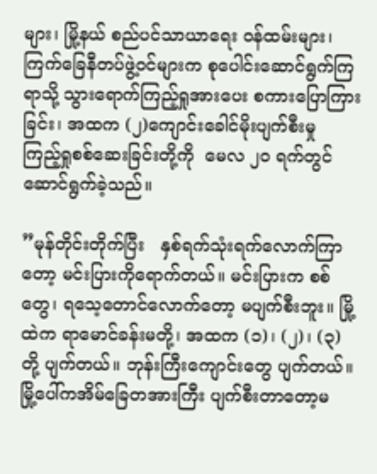များ၊ မြို့နယ် စည်ပင်သာယာရေး ဝန်ထမ်းများ၊ ကြက်ခြေနီတပ်ဖွဲ့ဝင်များက စုပေါင်းဆောင်ရွက်ကြရာသို့ သွားရောက်ကြည့်ရှုအားပေး စကားပြောကြားခြင်း၊ အထက (၂)ကျောင်းခေါင်မိုးပျက်စီးမှု   ကြည့်ရှုစစ်ဆေးခြင်းတို့ကို  မေလ ၂၀ ရက်တွင်  ဆောင်ရွက်ခဲ့သည်။

”မုန်တိုင်းတိုက်ပြီး   နှစ်ရက်သုံးရက်လောက်ကြာတော့ မင်းပြားကိုရောက်တယ်။ မင်းပြားက စစ်တွေ၊ ရသေ့တောင်လောက်တော့ မပျက်စီးဘူး။ မြို့ထဲက ရာမောင်ခန်းမတို့၊ အထက (၁)၊ (၂)၊ (၃) တို့ ပျက်တယ်။ ဘုန်းကြီးကျောင်းတွေ ပျက်တယ်။ မြို့ပေါ်ကအိမ်ခြေတအားကြီး ပျက်စီးတာတော့မ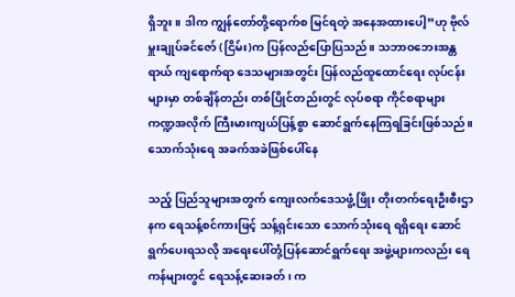ရှိဘူး။ ဒါက ကျွန်တော်တို့ရောက်စ မြင်ရတဲ့ အနေအထားပေါ့”ဟု ဗိုလ်မှူးချုပ်ခင်ဇော် (ငြိမ်း)က ပြန်လည်ပြောပြသည်။ သဘာဝဘေးအန္တရာယ် ကျရောက်ရာ ဒေသများအတွင်း ပြန်လည်ထူထောင်ရေး လုပ်ငန်းများမှာ တစ်ချိန်တည်း တစ်ပြိုင်တည်းတွင် လုပ်စရာ ကိုင်စရာများ ကဏ္ဍအလိုက် ကြီးမားကျယ်ပြန့်စွာ ဆောင်ရွက်နေကြရခြင်းဖြစ်သည်။ သောက်သုံးရေ အခက်အခဲဖြစ်ပေါ်နေ

သည့် ပြည်သူများအတွက် ကျေးလက်ဒေသဖွံ့ဖြိုး တိုးတက်ရေးဦးစီးဌာနက ရေသန့်စင်ကားဖြင့် သန့်ရှင်းသော သောက်သုံးရေ ရရှိရေး ဆောင်ရွက်ပေးရသလို အရေးပေါ်တုံ့ပြန်ဆောင်ရွက်ရေး အဖွဲ့များကလည်း ရေကန်များတွင် ရေသန့်ဆေးခတ်၊ က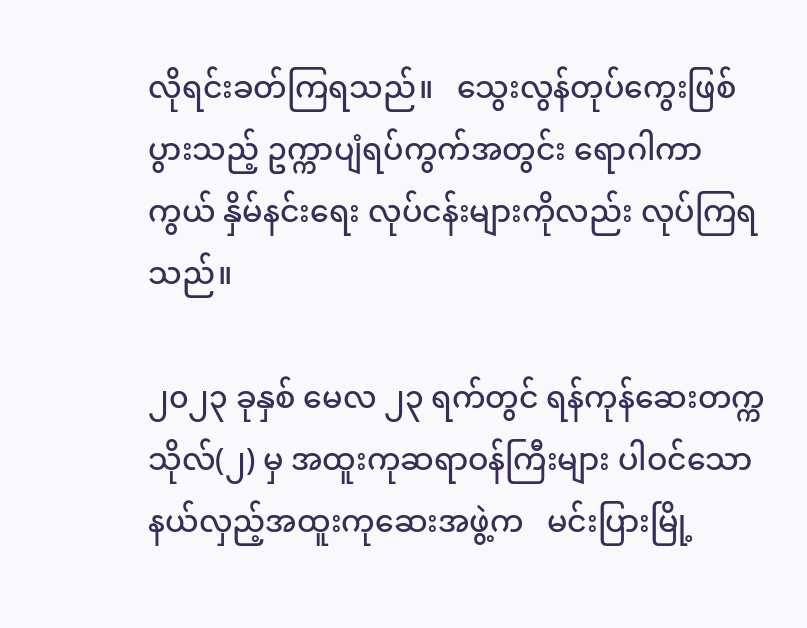လိုရင်းခတ်ကြရသည်။   သွေးလွန်တုပ်ကွေးဖြစ်ပွားသည့် ဥက္ကာပျံရပ်ကွက်အတွင်း ရောဂါကာကွယ် နှိမ်နင်းရေး လုပ်ငန်းများကိုလည်း လုပ်ကြရသည်။

၂၀၂၃ ခုနှစ် မေလ ၂၃ ရက်တွင် ရန်ကုန်ဆေးတက္ကသိုလ်(၂) မှ အထူးကုဆရာဝန်ကြီးများ ပါဝင်သော   နယ်လှည့်အထူးကုဆေးအဖွဲ့က   မင်းပြားမြို့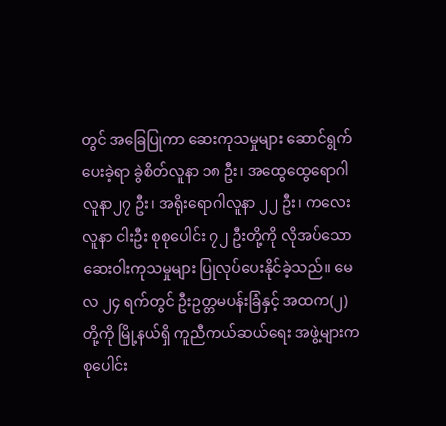တွင် အခြေပြုကာ ဆေးကုသမှုများ ဆောင်ရွက်ပေးခဲ့ရာ ခွဲစိတ်လူနာ ၁၈ ဦး၊ အထွေထွေရောဂါ လူနာ၂၇ ဦး၊ အရိုးရောဂါလူနာ ၂၂ ဦး၊ ကလေးလူနာ ငါးဦး စုစုပေါင်း ၇၂ ဦးတို့ကို လိုအပ်သော ဆေးဝါးကုသမှုများ ပြုလုပ်ပေးနိုင်ခဲ့သည်။ မေလ ၂၄ ရက်တွင် ဦးဥတ္တမပန်းခြံနှင့် အထက(၂) တို့ကို မြို့နယ်ရှိ ကူညီကယ်ဆယ်ရေး အဖွဲ့များက စုပေါင်း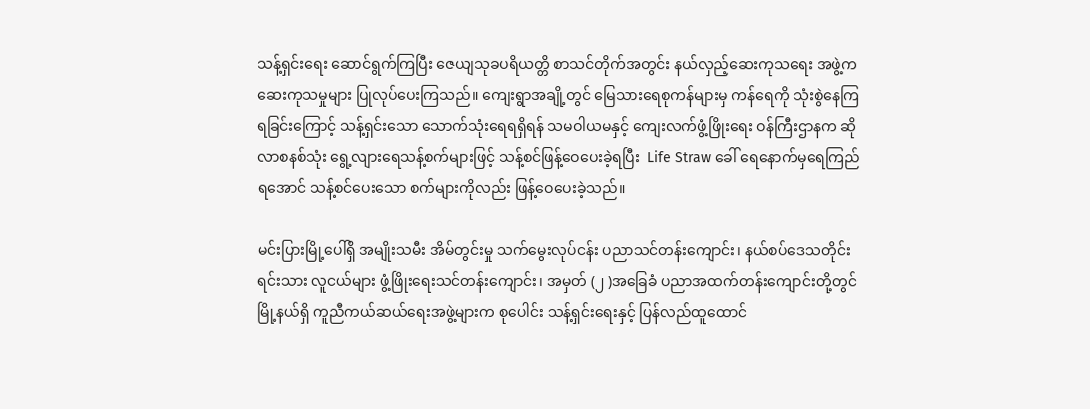သန့်ရှင်းရေး ဆောင်ရွက်ကြပြီး ဇေယျသုခပရိယတ္တိ စာသင်တိုက်အတွင်း နယ်လှည့်ဆေးကုသရေး အဖွဲ့က ဆေးကုသမှုများ ပြုလုပ်ပေးကြသည်။ ကျေးရွာအချို့တွင် မြေသားရေစုကန်များမှ ကန်ရေကို သုံးစွဲနေကြရခြင်းကြောင့် သန့်ရှင်းသော သောက်သုံးရေရရှိရန် သမဝါယမနှင့် ကျေးလက်ဖွံ့ဖြိုးရေး ဝန်ကြီးဌာနက ဆိုလာစနစ်သုံး ရွေ့လျားရေသန့်စက်များဖြင့် သန့်စင်ဖြန့်ဝေပေးခဲ့ရပြီး  Life Straw ခေါ် ရေနောက်မှရေကြည်ရအောင် သန့်စင်ပေးသော စက်များကိုလည်း ဖြန့်ဝေပေးခဲ့သည်။

မင်းပြားမြို့ပေါ်ရှိ အမျိုးသမီး အိမ်တွင်းမှု သက်မွေးလုပ်ငန်း ပညာသင်တန်းကျောင်း၊ နယ်စပ်ဒေသတိုင်းရင်းသား လူငယ်များ ဖွံ့ဖြိုးရေးသင်တန်းကျောင်း၊ အမှတ် (၂ )အခြေခံ ပညာအထက်တန်းကျောင်းတို့တွင် မြို့နယ်ရှိ ကူညီကယ်ဆယ်ရေးအဖွဲ့များက စုပေါင်း သန့်ရှင်းရေးနှင့် ပြန်လည်ထူထောင်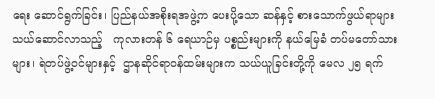ရေး ဆောင်ရွက်ခြင်း၊ ပြည်နယ်အစိုးရအဖွဲ့က ပေးပို့သော ဆန်နှင့် စားသောက်ဖွယ်ရာများ သယ်ဆောင်လာသည့်   ကုလားတန် ၆ ရေယာဉ်မှ ပစ္စည်းများကို နယ်မြေခံ တပ်မတော်သားများ၊ ရဲတပ်ဖွဲ့ဝင်များနှင့်  ဌာနဆိုင်ရာဝန်ထမ်းများက သယ်ယူခြင်းတို့ကို မေလ ၂၅ ရက်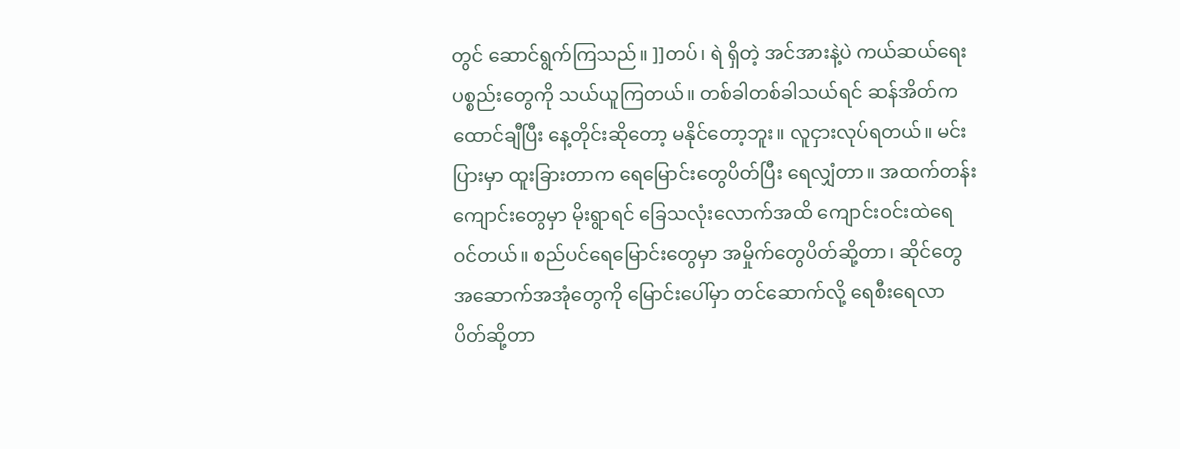တွင် ဆောင်ရွက်ကြသည်။ ]]တပ်၊ ရဲ ရှိတဲ့ အင်အားနဲ့ပဲ ကယ်ဆယ်ရေး ပစ္စည်းတွေကို သယ်ယူကြတယ်။ တစ်ခါတစ်ခါသယ်ရင် ဆန်အိတ်က ထောင်ချီပြီး နေ့တိုင်းဆိုတော့ မနိုင်တော့ဘူး။ လူငှားလုပ်ရတယ်။ မင်းပြားမှာ ထူးခြားတာက ရေမြောင်းတွေပိတ်ပြီး ရေလျှံတာ။ အထက်တန်းကျောင်းတွေမှာ မိုးရွာရင် ခြေသလုံးလောက်အထိ ကျောင်းဝင်းထဲရေဝင်တယ်။ စည်ပင်ရေမြောင်းတွေမှာ အမှိုက်တွေပိတ်ဆို့တာ၊ ဆိုင်တွေ အဆောက်အအုံတွေကို မြောင်းပေါ်မှာ တင်ဆောက်လို့ ရေစီးရေလာ ပိတ်ဆို့တာ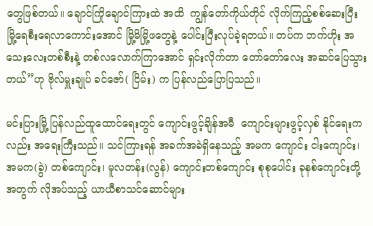တွေဖြစ်တယ်။ ချောင်ကြိုချောင်ကြားထဲ အထိ  ကျွန်တော်ကိုယ်တိုင် လိုက်ကြည့်စစ်ဆေးပြီး မြို့ရေစီးရေလာကောင်းအောင် မြို့မိမြို့ဖတွေနဲ့ ပေါင်းပြီးလုပ်ခဲ့ရတယ်။ တပ်က ဘက်ဟိုး အသေးလေးတစ်စီးနဲ့ တစ်လလောက်ကြာအောင် ရှင်းလိုက်တာ တော်တော်လေး အဆင်ပြေသွားတယ်”ဟု ဗိုလ်မှူးချုပ် ခင်ဇော်( ငြိမ်း) က ပြန်လည်ပြောပြသည်။

မင်းပြားမြို့ ပြန်လည်ထူထောင်ရေးတွင် ကျောင်းဖွင့်ချိန်အမီ  ကျောင်းများဖွင့်လှစ် နိုင်ရေးကလည်း အရေးကြီးသည်။ သင်ကြားရန် အခက်အခဲရှိနေသည့် အမက ကျောင်း ငါးကျောင်း၊  အမက(ခွဲ) တစ်ကျောင်း၊ မူလတန်း(လွန်) ကျောင်းတစ်ကျောင်း စုစုပေါင်း ခုနစ်ကျောင်းတို့အတွက် လိုအပ်သည့် ယာယီစာသင်ဆောင်များ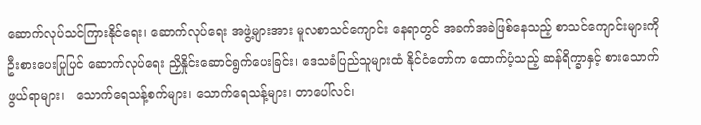ဆောက်လုပ်သင်ကြားနိုင်ရေး၊ ဆောက်လုပ်ရေး အဖွဲ့များအား မူလစာသင်ကျောင်း နေရာတွင် အခက်အခဲဖြစ်နေသည့် စာသင်ကျောင်းများကို ဦးစားပေးပြုပြင် ဆောက်လုပ်ရေး ညှိနှိုင်းဆောင်ရွက်ပေးခြင်း၊ ဒေသခံပြည်သူများထံ နိုင်ငံတော်က ထောက်ပံ့သည့် ဆန်ရိက္ခာနှင့် စားသောက်ဖွယ်ရာများ၊   သောက်ရေသန့်စက်များ၊ သောက်ရေသန့်များ၊ တာပေါ်လင်၊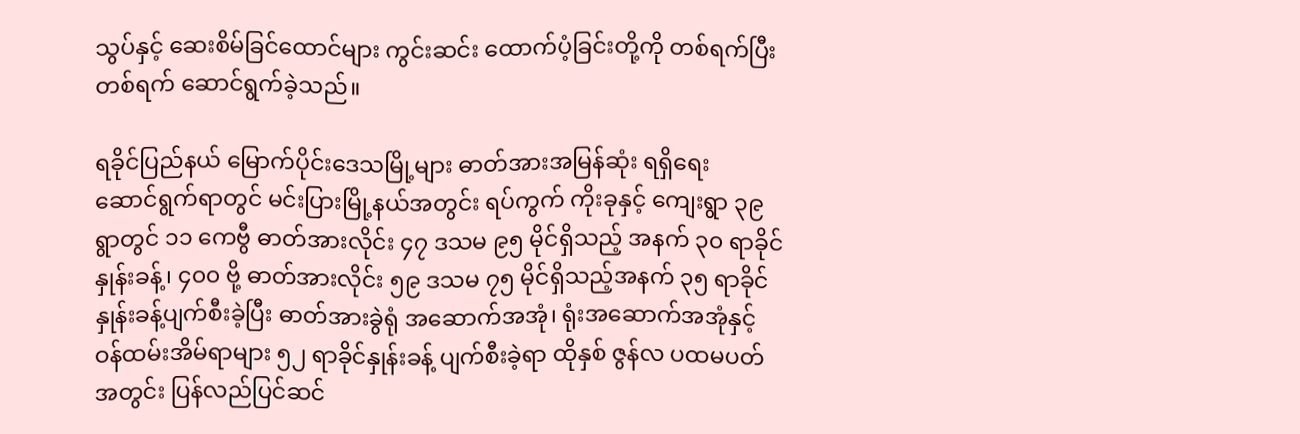သွပ်နှင့် ဆေးစိမ်ခြင်ထောင်များ ကွင်းဆင်း ထောက်ပံ့ခြင်းတို့ကို တစ်ရက်ပြီးတစ်ရက် ဆောင်ရွက်ခဲ့သည်။

ရခိုင်ပြည်နယ် မြောက်ပိုင်းဒေသမြို့များ ဓာတ်အားအမြန်ဆုံး ရရှိရေး   ဆောင်ရွက်ရာတွင် မင်းပြားမြို့နယ်အတွင်း ရပ်ကွက် ကိုးခုနှင့် ကျေးရွာ ၃၉ ရွာတွင် ၁၁ ကေဗွီ ဓာတ်အားလိုင်း ၄၇ ဒသမ ၉၅ မိုင်ရှိသည့် အနက် ၃၀ ရာခိုင်နှုန်းခန့်၊ ၄၀၀ ဗို့ ဓာတ်အားလိုင်း ၅၉ ဒသမ ၇၅ မိုင်ရှိသည့်အနက် ၃၅ ရာခိုင်နှုန်းခန့်ပျက်စီးခဲ့ပြီး ဓာတ်အားခွဲရုံ အဆောက်အအုံ၊ ရုံးအဆောက်အအုံနှင့် ဝန်ထမ်းအိမ်ရာများ ၅၂ ရာခိုင်နှုန်းခန့် ပျက်စီးခဲ့ရာ ထိုနှစ် ဇွန်လ ပထမပတ် အတွင်း ပြန်လည်ပြင်ဆင်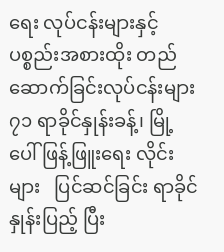ရေး လုပ်ငန်းများနှင့် ပစ္စည်းအစားထိုး တည်ဆောက်ခြင်းလုပ်ငန်းများ ၇၁ ရာခိုင်နှုန်းခန့်၊ မြို့ပေါ်ဖြန့်ဖြူးရေး လိုင်းများ   ပြင်ဆင်ခြင်း ရာခိုင်နှုန်းပြည့် ပြီး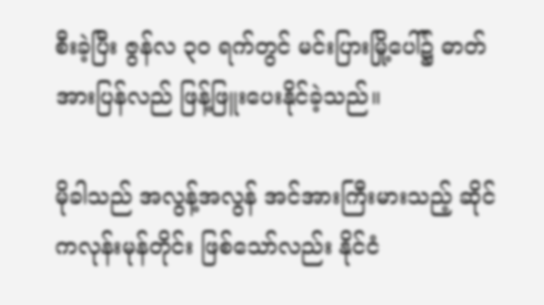စီးခဲ့ပြီး ဇွန်လ ၃၀ ရက်တွင် မင်းပြားမြို့ပေါ်၌ ဓာတ်အားပြန်လည် ဖြန့်ဖြူးပေးနိုင်ခဲ့သည်။

မိုခါသည် အလွန့်အလွန် အင်အားကြီးမားသည့် ဆိုင်ကလုန်းမုန်တိုင်း ဖြစ်သော်လည်း နိုင်ငံ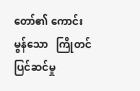တော်၏ ကောင်းမွန်သော   ကြိုတင်ပြင်ဆင်မှု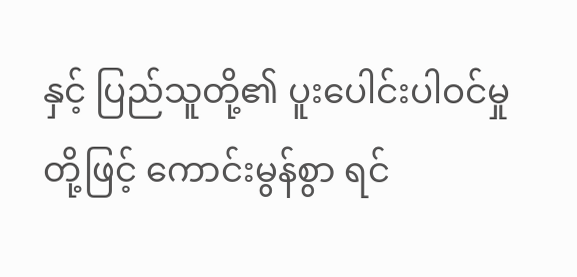နှင့် ပြည်သူတို့၏ ပူးပေါင်းပါဝင်မှုတို့ဖြင့် ကောင်းမွန်စွာ ရင်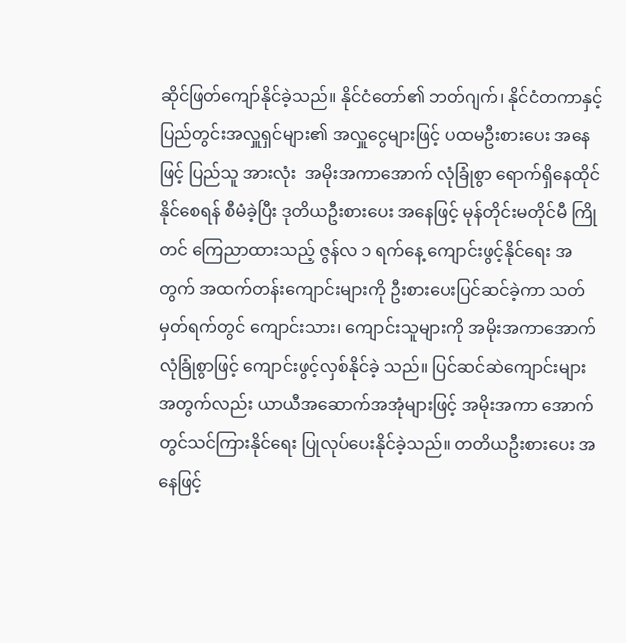ဆိုင်ဖြတ်ကျော်နိုင်ခဲ့သည်။ နိုင်ငံတော်၏ ဘတ်ဂျက်၊ နိုင်ငံတကာနှင့် ပြည်တွင်းအလှူရှင်များ၏ အလှူငွေများဖြင့် ပထမဦးစားပေး အနေဖြင့် ပြည်သူ အားလုံး  အမိုးအကာအောက် လုံခြုံစွာ ရောက်ရှိနေထိုင်နိုင်စေရန် စီမံခဲ့ပြီး ဒုတိယဦးစားပေး အနေဖြင့် မုန်တိုင်းမတိုင်မီ ကြိုတင် ကြေညာထားသည့် ဇွန်လ ၁ ရက်နေ့ ကျောင်းဖွင့်နိုင်ရေး အတွက် အထက်တန်းကျောင်းများကို ဦးစားပေးပြင်ဆင်ခဲ့ကာ သတ်မှတ်ရက်တွင် ကျောင်းသား၊ ကျောင်းသူများကို အမိုးအကာအောက် လုံခြုံစွာဖြင့် ကျောင်းဖွင့်လှစ်နိုင်ခဲ့ သည်။ ပြင်ဆင်ဆဲကျောင်းများ အတွက်လည်း ယာယီအဆောက်အအုံများဖြင့် အမိုးအကာ အောက်တွင်သင်ကြားနိုင်ရေး ပြုလုပ်ပေးနိုင်ခဲ့သည်။ တတိယဦးစားပေး အနေဖြင့်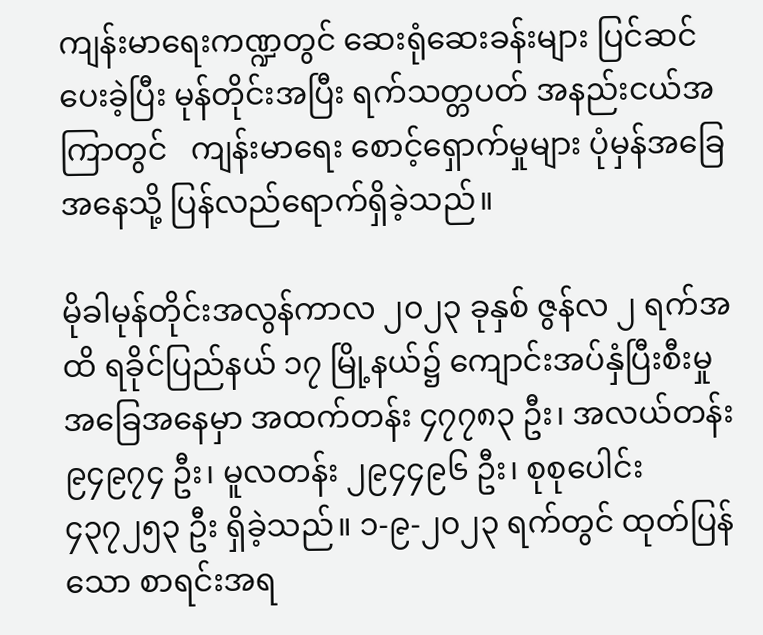ကျန်းမာရေးကဏ္ဍတွင် ဆေးရုံဆေးခန်းများ ပြင်ဆင်ပေးခဲ့ပြီး မုန်တိုင်းအပြီး ရက်သတ္တပတ် အနည်းငယ်အကြာတွင်   ကျန်းမာရေး စောင့်ရှောက်မှုများ ပုံမှန်အခြေအနေသို့ ပြန်လည်ရောက်ရှိခဲ့သည်။

မိုခါမုန်တိုင်းအလွန်ကာလ ၂၀၂၃ ခုနှစ် ဇွန်လ ၂ ရက်အထိ ရခိုင်ပြည်နယ် ၁၇ မြို့နယ်၌ ကျောင်းအပ်နှံပြီးစီးမှု အခြေအနေမှာ အထက်တန်း ၄၇၇၈၃ ဦး၊ အလယ်တန်း ၉၄၉၇၄ ဦး၊ မူလတန်း ၂၉၄၄၉၆ ဦး၊ စုစုပေါင်း ၄၃၇၂၅၃ ဦး ရှိခဲ့သည်။ ၁-၉-၂၀၂၃ ရက်တွင် ထုတ်ပြန်သော စာရင်းအရ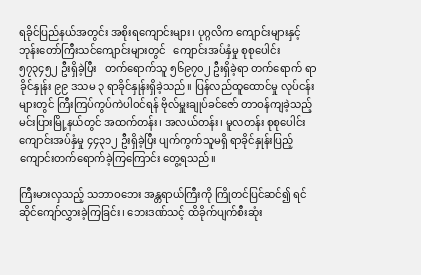ရခိုင်ပြည်နယ်အတွင်း အစိုးရကျောင်းများ၊ ပုဂ္ဂလိက ကျောင်းများနှင့် ဘုန်းတော်ကြီးသင်ကျောင်းများတွင်   ကျောင်းအပ်နှံမှု စုစုပေါင်း ၅၇၃၄၅၂ ဦးရှိခဲ့ပြီး   တက်ရောက်သူ ၅၆၉၇၀၂ ဦးရှိခဲ့ရာ တက်ရောက် ရာခိုင်နှုန်း ၉၉ ဒသမ ၃ ရာခိုင်နှုန်းရှိခဲ့သည်။ ပြန်လည်ထူထောင်မှု လုပ်ငန်းများတွင် ကြီးကြပ်ကွပ်ကဲပါဝင်ရန် ဗိုလ်မှူးချုပ်ခင်ဇော် တာဝန်ကျခဲ့သည့် မင်းပြားမြို့နယ်တွင် အထက်တန်း၊ အလယ်တန်း၊ မူလတန်း စုစုပေါင်း ကျောင်းအပ်နှံမှု ၄၄၃၁၂ ဦးရှိခဲ့ပြီး ပျက်ကွက်သူမရှိ ရာခိုင်နှုန်းပြည့် ကျောင်းတက်ရောက်ခဲ့ကြကြောင်း တွေ့ရသည်။

ကြီးမားလှသည့် သဘာဝဘေး အန္တရာယ်ကြီးကို ကြိုတင်ပြင်ဆင်၍ ရင်ဆိုင်ကျော်လွှားခဲ့ကြခြင်း၊ ဘေးဒဏ်သင့် ထိခိုက်ပျက်စီးဆုံး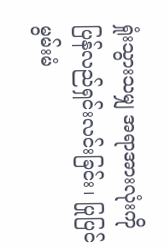ရှုံးသွားသမျှ အရာအားလုံးကို ပြန်လည်ရှင်းလင်းခြင်း၊ ပြုပြင်မွမ်းမံ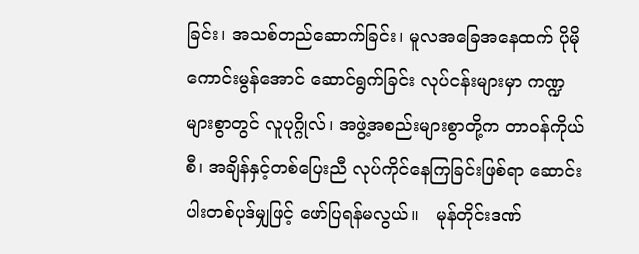ခြင်း၊ အသစ်တည်ဆောက်ခြင်း၊ မူလအခြေအနေထက် ပိုမိုကောင်းမွန်အောင် ဆောင်ရွက်ခြင်း လုပ်ငန်းများမှာ ကဏ္ဍများစွာတွင် လူပုဂ္ဂိုလ်၊ အဖွဲ့အစည်းများစွာတို့က တာဝန်ကိုယ်စီ၊ အချိန်နှင့်တစ်ပြေးညီ လုပ်ကိုင်နေကြခြင်းဖြစ်ရာ ဆောင်းပါးတစ်ပုဒ်မျှဖြင့် ဖော်ပြရန်မလွယ်။   မုန်တိုင်းဒဏ်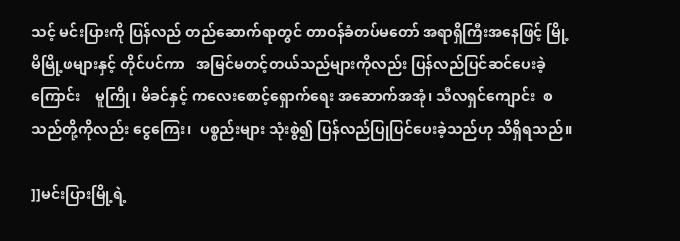သင့် မင်းပြားကို ပြန်လည် တည်ဆောက်ရာတွင် တာဝန်ခံတပ်မတော် အရာရှိကြီးအနေဖြင့် မြို့မိမြို့ဖများနှင့် တိုင်ပင်ကာ   အမြင်မတင့်တယ်သည်များကိုလည်း ပြန်လည်ပြင်ဆင်ပေးခဲ့ကြောင်း    မူကြို၊ မိခင်နှင့် ကလေးစောင့်ရှောက်ရေး အဆောက်အအုံ၊ သီလရှင်ကျောင်း  စသည်တို့ကိုလည်း ငွေကြေး၊  ပစ္စည်းများ သုံးစွဲ၍ ပြန်လည်ပြုပြင်ပေးခဲ့သည်ဟု သိရှိရသည်။

]]မင်းပြားမြို့ရဲ့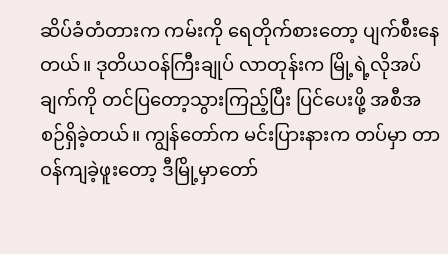ဆိပ်ခံတံတားက ကမ်းကို ရေတိုက်စားတော့ ပျက်စီးနေတယ်။ ဒုတိယဝန်ကြီးချုပ် လာတုန်းက မြို့ရဲ့လိုအပ်ချက်ကို တင်ပြတော့သွားကြည့်ပြီး ပြင်ပေးဖို့ အစီအစဉ်ရှိခဲ့တယ်။ ကျွန်တော်က မင်းပြားနားက တပ်မှာ တာဝန်ကျခဲ့ဖူးတော့ ဒီမြို့မှာတော်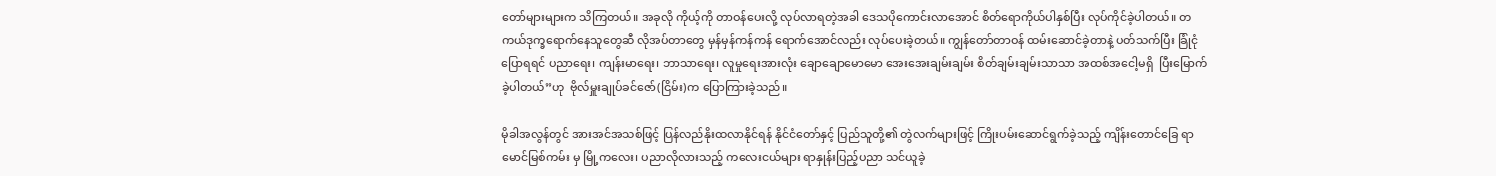တော်များများက သိကြတယ်။ အခုလို ကိုယ့်ကို တာဝန်ပေးလို့ လုပ်လာရတဲ့အခါ ဒေသပိုကောင်းလာအောင် စိတ်ရောကိုယ်ပါနှစ်ပြီး လုပ်ကိုင်ခဲ့ပါတယ်။ တကယ်ဒုက္ခရောက်နေသူတွေဆီ လိုအပ်တာတွေ မှန်မှန်ကန်ကန် ရောက်အောင်လည်း လုပ်ပေးခဲ့တယ်။ ကျွန်တော်တာဝန် ထမ်းဆောင်ခဲ့တာနဲ့ ပတ်သက်ပြီး ခြုံငုံပြောရရင် ပညာရေး၊ ကျန်းမာရေး၊ ဘာသာရေး၊ လူမှုရေးအားလုံး ချောချောမောမော အေးအေးချမ်းချမ်း စိတ်ချမ်းချမ်းသာသာ အထစ်အငေါ့မရှိ  ပြီးမြောက်ခဲ့ပါတယ်”ဟု  ဗိုလ်မှူးချုပ်ခင်ဇော်(ငြိမ်း)က ပြောကြားခဲ့သည်။

မိုခါအလွန်တွင် အားအင်အသစ်ဖြင့် ပြန်လည်နိုးထလာနိုင်ရန် နိုင်ငံတော်နှင့် ပြည်သူတို့၏ တွဲလက်များဖြင့် ကြိုးပမ်းဆောင်ရွက်ခဲ့သည့် ကျိန်းတောင်ခြေ ရာမောင်မြစ်ကမ်း မှ မြို့ကလေး၊ ပညာလိုလားသည့် ကလေးငယ်များ ရာနှုန်းပြည့်ပညာ သင်ယူခဲ့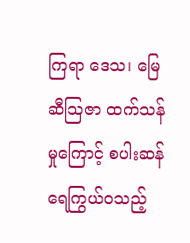ကြရာ ဒေသ၊ မြေဆီသြဇာ ထက်သန်မှုကြောင့် စပါးဆန်ရေကြွယ်ဝသည့်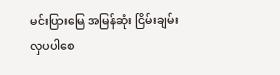မင်းပြားမြေ အမြန်ဆုံး ငြိမ်းချမ်း လှပပါစေ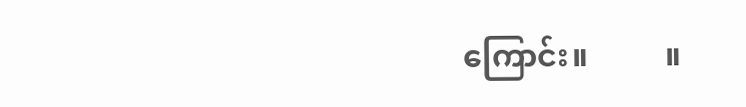ကြောင်း။          ။